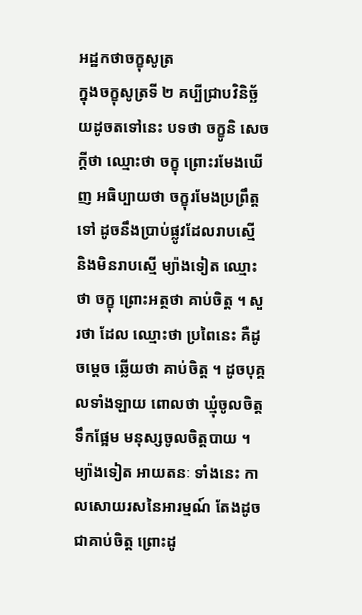អដ្ឋកថាចក្ខុសូត្រ
ក្នុងចក្ខុសូត្រទី ២ គប្បីជ្រាបវិនិច្ឆ័យដូចតទៅនេះ បទថា ចក្ខូនិ សេចក្តីថា ឈ្មោះថា ចក្ខុ ព្រោះរមែងឃើញ អធិប្បាយថា ចក្ខុរមែងប្រព្រឹត្តទៅ ដូចនឹងប្រាប់ផ្លូវដែលរាបស្មើ និងមិនរាបស្មើ ម្យ៉ាងទៀត ឈ្មោះថា ចក្ខុ ព្រោះអត្ថថា គាប់ចិត្ត ។ សួរថា ដែល ឈ្មោះថា ប្រពៃនេះ គឺដូចម្តេច ឆ្លើយថា គាប់ចិត្ត ។ ដូចបុគ្គលទាំងឡាយ ពោលថា ឃ្មុំចូលចិត្តទឹកផ្អែម មនុស្សចូលចិត្តបាយ ។ ម្យ៉ាងទៀត អាយតនៈ ទាំងនេះ កាលសោយរសនៃអារម្មណ៍ តែងដូចជាគាប់ចិត្ត ព្រោះដូ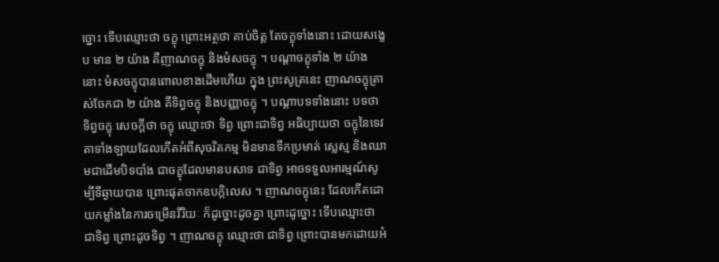ច្នោះ ទើបឈ្មោះថា ចក្ខុ ព្រោះអត្ថថា គាប់ចិត្ត តែចក្ខុទាំងនោះ ដោយសង្ខេប មាន ២ យ៉ាង គឺញាណចក្ខុ និងមំសចក្ខុ ។ បណ្តាចក្ខុទាំង ២ យ៉ាងនោះ មំសចក្ខុបានពោលខាងដើមហើយ ក្នុង ព្រះសូត្រនេះ ញាណចក្ខុត្រាស់ចែកជា ២ យ៉ាង គឺទិព្វចក្ខុ និងបញ្ញាចក្ខុ ។ បណ្តាបទទាំងនោះ បទថា ទិព្វចក្ខុ សេចក្តីថា ចក្ខុ ឈ្មោះថា ទិព្វ ព្រោះជាទិព្វ អធិប្បាយថា ចក្ខុនៃទេវតាទាំងឡាយដែលកើតអំពីសុចរិតកម្ម មិនមានទឹកប្រមាត់ ស្លេស្ម និងឈាមជាដើមបិទបាំង ជាចក្ខុដែលមានបសាទ ជាទិព្វ អាចទទួលអារម្មណ៍សូម្បីទីឆ្ងាយបាន ព្រោះផុតចាកឧបក្កិលេស ។ ញាណចក្ខុនេះ ដែលកើតដោយកម្លាំងនៃការចម្រើនវីរិយៈ ក៏ដូច្នោះដូចគ្នា ព្រោះដូច្នោះ ទើបឈ្មោះថា ជាទិព្វ ព្រោះដូចទិព្វ ។ ញាណចក្ខុ ឈ្មោះថា ជាទិព្វ ព្រោះបានមកដោយអំ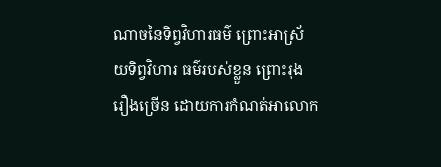ណាចនៃទិព្វវិហារធម៌ ព្រោះអាស្រ័យទិព្វវិហារ ធម៌របស់ខ្លួន ព្រោះរុងរឿងច្រើន ដោយការកំណត់អាលោក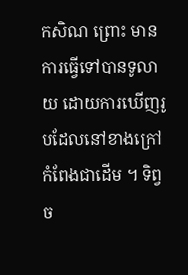កសិណ ព្រោះ មានការធ្វើទៅបានទូលាយ ដោយការឃើញរូបដែលនៅខាងក្រៅកំពែងជាដើម ។ ទិព្វច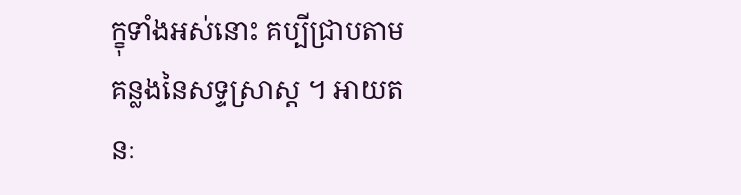ក្ខុទាំងអស់នោះ គប្បីជ្រាបតាមគន្លងនៃសទ្ទស្រាស្ត ។ អាយតនៈ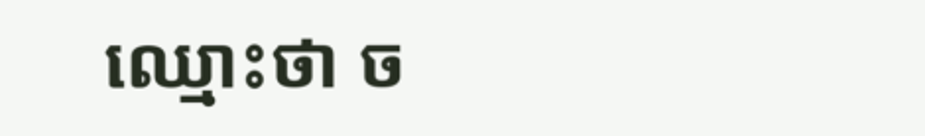ឈ្មោះថា ច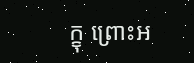ក្ខុ ព្រោះអ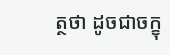ត្ថថា ដូចជាចក្ខុ